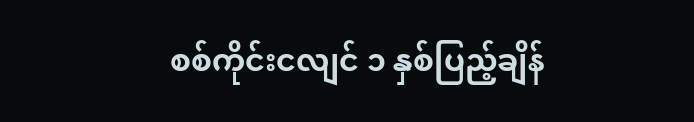စစ်ကိုင်းငလျင် ၁ နှစ်ပြည့်ချိန်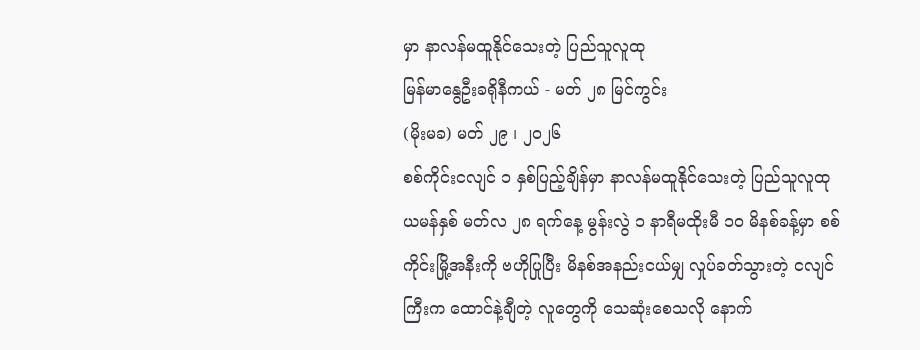မှာ နာလန်မထူနိုင်သေးတဲ့ ပြည်သူလူထု
မြန်မာနွေဦးခရိုနီကယ် - မတ် ၂၈ မြင်ကွင်း
(မိုးမခ) မတ် ၂၉ ၊ ၂၀၂၆
စစ်ကိုင်းငလျင် ၁ နှစ်ပြည့်ချိန်မှာ နာလန်မထူနိုင်သေးတဲ့ ပြည်သူလူထု
ယမန်နှစ် မတ်လ ၂၈ ရက်နေ့ မွန်းလွဲ ၁ နာရီမထိုးမီ ၁၀ မိနစ်ခန့်မှာ စစ်ကိုင်းမြို့အနီးကို ဗဟိုပြုပြီး မိနစ်အနည်းငယ်မျှ လှုပ်ခတ်သွားတဲ့ ငလျင်ကြီးက ထောင်နဲ့ချီတဲ့ လူတွေကို သေဆုံးစေသလို နောက်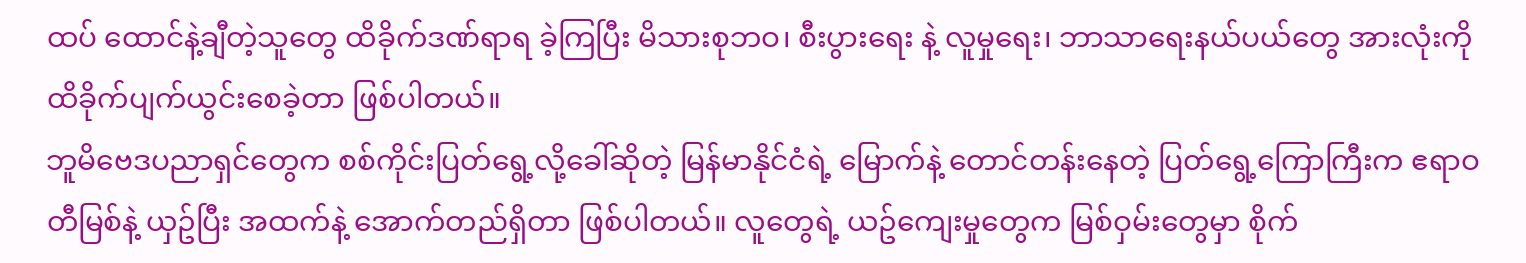ထပ် ထောင်နဲ့ချီတဲ့သူတွေ ထိခိုက်ဒဏ်ရာရ ခဲ့ကြပြီး မိသားစုဘဝ၊ စီးပွားရေး နဲ့ လူမှုရေး၊ ဘာသာရေးနယ်ပယ်တွေ အားလုံးကို ထိခိုက်ပျက်ယွင်းစေခဲ့တာ ဖြစ်ပါတယ်။
ဘူမိဗေဒပညာရှင်တွေက စစ်ကိုင်းပြတ်ရွေ့လို့ခေါ်ဆိုတဲ့ မြန်မာနိုင်ငံရဲ့ မြောက်နဲ့ တောင်တန်းနေတဲ့ ပြတ်ရွေ့ကြောကြီးက ဧရာဝတီမြစ်နဲ့ ယှဥ်ပြီး အထက်နဲ့ အောက်တည်ရှိတာ ဖြစ်ပါတယ်။ လူတွေရဲ့ ယဥ်ကျေးမှုတွေက မြစ်ဝှမ်းတွေမှာ စိုက်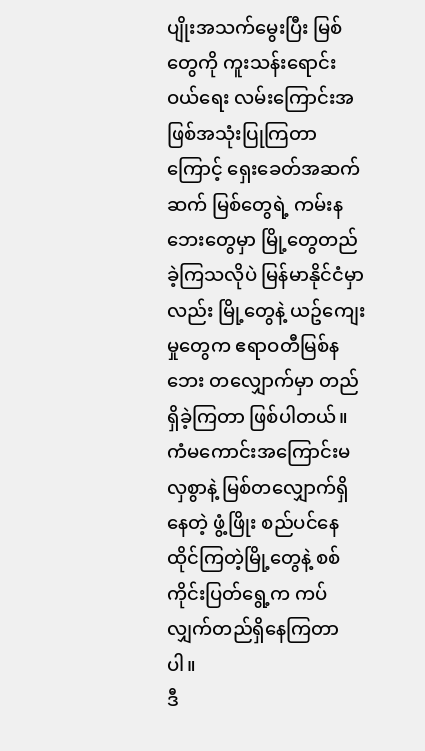ပျိုးအသက်မွေးပြီး မြစ်တွေကို ကူးသန်းရောင်းဝယ်ရေး လမ်းကြောင်းအဖြစ်အသုံးပြုကြတာကြောင့် ရှေးခေတ်အဆက်ဆက် မြစ်တွေရဲ့ ကမ်းနဘေးတွေမှာ မြို့တွေတည်ခဲ့ကြသလိုပဲ မြန်မာနိုင်ငံမှာလည်း မြို့တွေနဲ့ ယဥ်ကျေးမှုတွေက ဧရာဝတီမြစ်နဘေး တလျှောက်မှာ တည်ရှိခဲ့ကြတာ ဖြစ်ပါတယ်။
ကံမကောင်းအကြောင်းမလှစွာနဲ့ မြစ်တလျှောက်ရှိနေတဲ့ ဖွံ့ဖြိုး စည်ပင်နေထိုင်ကြတဲ့မြို့တွေနဲ့ စစ်ကိုင်းပြတ်ရွေ့က ကပ်လျှက်တည်ရှိနေကြတာပါ။
ဒီ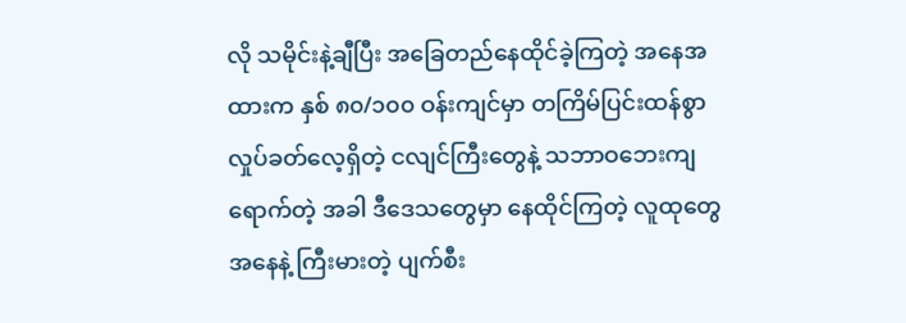လို သမိုင်းနဲ့ချီပြီး အခြေတည်နေထိုင်ခဲ့ကြတဲ့ အနေအထားက နှစ် ၈၀/၁၀၀ ဝန်းကျင်မှာ တကြိမ်ပြင်းထန်စွာ လှုပ်ခတ်လေ့ရှိတဲ့ ငလျင်ကြီးတွေနဲ့ သဘာဝဘေးကျရောက်တဲ့ အခါ ဒီဒေသတွေမှာ နေထိုင်ကြတဲ့ လူထုတွေ အနေနဲ့ ကြီးမားတဲ့ ပျက်စီး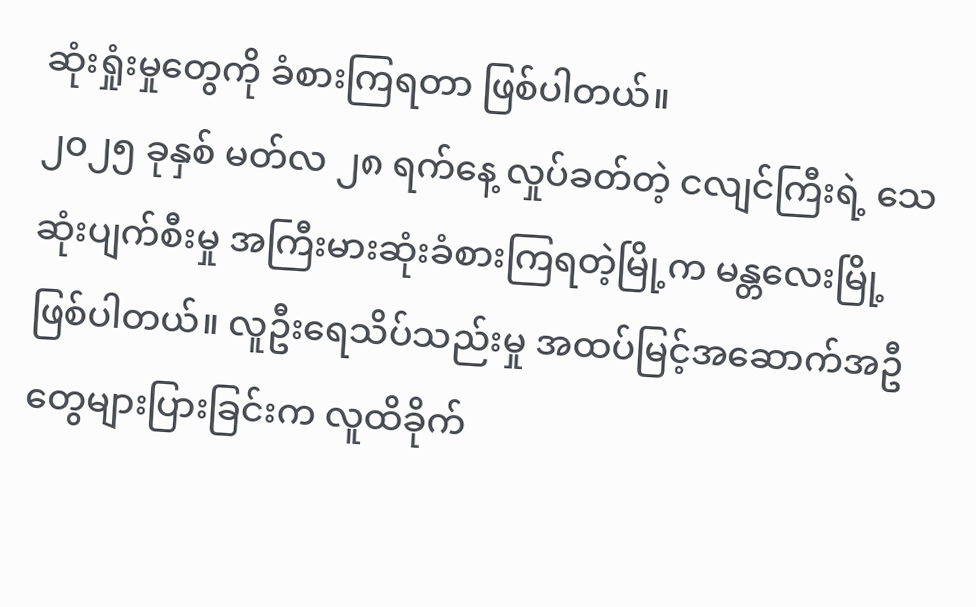ဆုံးရှုံးမှုတွေကို ခံစားကြရတာ ဖြစ်ပါတယ်။
၂၀၂၅ ခုနှစ် မတ်လ ၂၈ ရက်နေ့ လှုပ်ခတ်တဲ့ ငလျင်ကြီးရဲ့ သေဆုံးပျက်စီးမှု အကြီးမားဆုံးခံစားကြရတဲ့မြို့က မန္တလေးမြို့ ဖြစ်ပါတယ်။ လူဦးရေသိပ်သည်းမှု အထပ်မြင့်အဆောက်အဦတွေများပြားခြင်းက လူထိခိုက်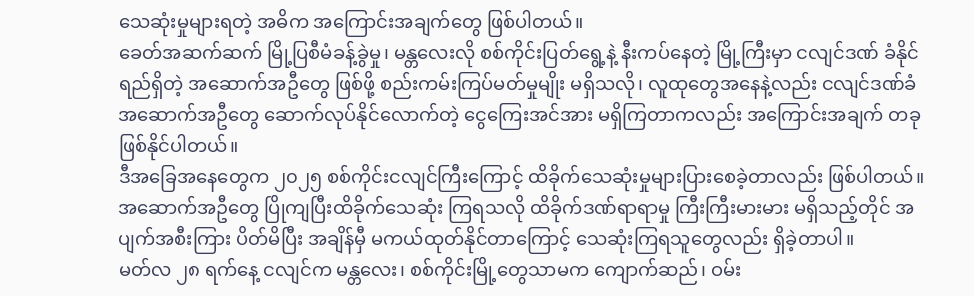သေဆုံးမှုများရတဲ့ အဓိက အကြောင်းအချက်တွေ ဖြစ်ပါတယ်။
ခေတ်အဆက်ဆက် မြို့ပြစီမံခန့်ခွဲမှု၊ မန္တလေးလို စစ်ကိုင်းပြတ်ရွေ့နဲ့ နီးကပ်နေတဲ့ မြို့ကြီးမှာ ငလျင်ဒဏ် ခံနိုင်ရည်ရှိတဲ့ အဆောက်အဦတွေ ဖြစ်ဖို့ စည်းကမ်းကြပ်မတ်မှုမျိုး မရှိသလို၊ လူထုတွေအနေနဲ့လည်း ငလျင်ဒဏ်ခံ အဆောက်အဦတွေ ဆောက်လုပ်နိုင်လောက်တဲ့ ငွေကြေးအင်အား မရှိကြတာကလည်း အကြောင်းအချက် တခုဖြစ်နိုင်ပါတယ်။
ဒီအခြေအနေတွေက ၂၀၂၅ စစ်ကိုင်းငလျင်ကြီးကြောင့် ထိခိုက်သေဆုံးမှုများပြားစေခဲ့တာလည်း ဖြစ်ပါတယ်။ အဆောက်အဦတွေ ပြိုကျပြီးထိခိုက်သေဆုံး ကြရသလို ထိခိုက်ဒဏ်ရာရာမှု ကြီးကြီးမားမား မရှိသည့်တိုင် အပျက်အစီးကြား ပိတ်မိပြီး အချိန်မှီ မကယ်ထုတ်နိုင်တာကြောင့် သေဆုံးကြရသူတွေလည်း ရှိခဲ့တာပါ။
မတ်လ ၂၈ ရက်နေ့ ငလျင်က မန္တလေး၊ စစ်ကိုင်းမြို့တွေသာမက ကျောက်ဆည်၊ ဝမ်း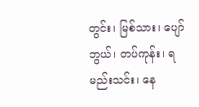တွင်း၊ မြစ်သား၊ ပျော်ဘွယ်၊ တပ်ကုန်း၊ ရမည်းသင်း၊ နေ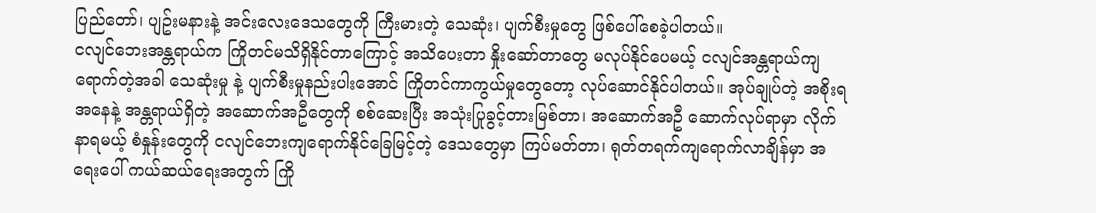ပြည်တော်၊ ပျဥ်းမနားနဲ့ အင်းလေးဒေသတွေကို ကြီးမားတဲ့ သေဆုံး၊ ပျက်စီးမှုတွေ ဖြစ်ပေါ်စေခဲ့ပါတယ်။
ငလျင်ဘေးအန္တရာယ်က ကြိုတင်မသိရှိနိုင်တာကြောင့် အသိပေးတာ နှိုးဆော်တာတွေ မလုပ်နိုင်ပေမယ့် ငလျင်အန္တရာယ်ကျရောက်တဲ့အခါ သေဆုံးမှု နဲ့ ပျက်စီးမှုနည်းပါးအောင် ကြိုတင်ကာကွယ်မှုတွေတော့ လုပ်ဆောင်နိုင်ပါတယ်။ အုပ်ချုပ်တဲ့ အစိုးရအနေနဲ့ အန္တရာယ်ရှိတဲ့ အဆောက်အဦတွေကို စစ်ဆေးပြီး အသုံးပြုခွင့်တားမြစ်တာ၊ အဆောက်အဦ ဆောက်လုပ်ရာမှာ လိုက်နာရမယ့် စံနှုန်းတွေကို ငလျင်ဘေးကျရောက်နိုင်ခြေမြင့်တဲ့ ဒေသတွေမှာ ကြပ်မတ်တာ၊ ရုတ်တရက်ကျရောက်လာချိန်မှာ အရေးပေါ် ကယ်ဆယ်ရေးအတွက် ကြို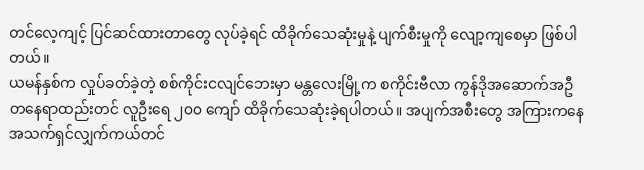တင်လေ့ကျင့် ပြင်ဆင်ထားတာတွေ လုပ်ခဲ့ရင် ထိခိုက်သေဆုံးမှုနဲ့ ပျက်စီးမှုကို လျော့ကျစေမှာ ဖြစ်ပါတယ်။
ယမန်နှစ်က လှုပ်ခတ်ခဲ့တဲ့ စစ်ကိုင်းငလျင်ဘေးမှာ မန္တလေးမြို့က စကိုင်းဗီလာ ကွန်ဒိုအဆောက်အဦ တနေရာထည်းတင် လူဦးရေ ၂၀၀ ကျော် ထိခိုက်သေဆုံးခဲ့ရပါတယ်။ အပျက်အစီးတွေ အကြားကနေ အသက်ရှင်လျှက်ကယ်တင်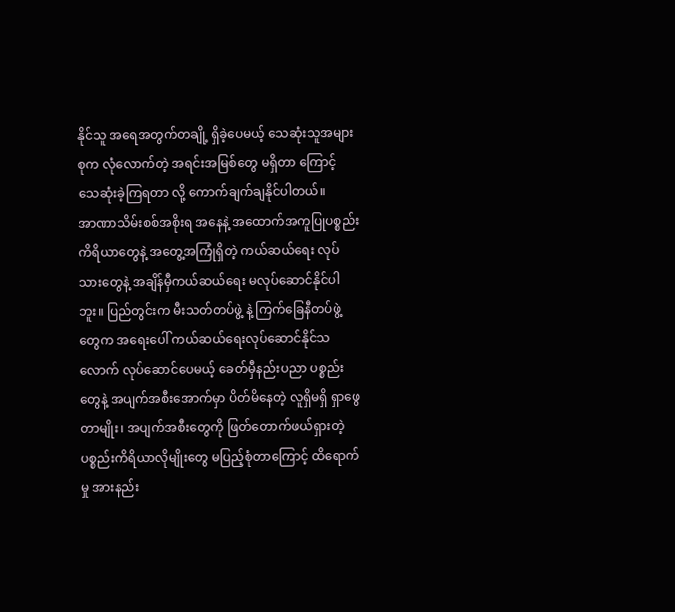နိုင်သူ အရေအတွက်တချို့ ရှိခဲ့ပေမယ့် သေဆုံးသူအများစုက လုံလောက်တဲ့ အရင်းအမြစ်တွေ မရှိတာ ကြောင့် သေဆုံးခဲ့ကြရတာ လို့ ကောက်ချက်ချနိုင်ပါတယ်။
အာဏာသိမ်းစစ်အစိုးရ အနေနဲ့ အထောက်အကူပြုပစ္စည်းကိရိယာတွေနဲ့ အတွေ့အကြုံရှိတဲ့ ကယ်ဆယ်ရေး လုပ်သားတွေနဲ့ အချိန်မှီကယ်ဆယ်ရေး မလုပ်ဆောင်နိုင်ပါဘူး။ ပြည်တွင်းက မီးသတ်တပ်ဖွဲ့ နဲ့ ကြက်ခြေနီတပ်ဖွဲ့တွေက အရေးပေါ် ကယ်ဆယ်ရေးလုပ်ဆောင်နိုင်သလောက် လုပ်ဆောင်ပေမယ့် ခေတ်မှီနည်းပညာ ပစ္စည်းတွေနဲ့ အပျက်အစီးအောက်မှာ ပိတ်မိနေတဲ့ လူရှိမရှိ ရှာဖွေတာမျိုး၊ အပျက်အစီးတွေကို ဖြတ်တောက်ဖယ်ရှားတဲ့ ပစ္စည်းကိရိယာလိုမျိုးတွေ မပြည့်စုံတာကြောင့် ထိရောက်မှု အားနည်း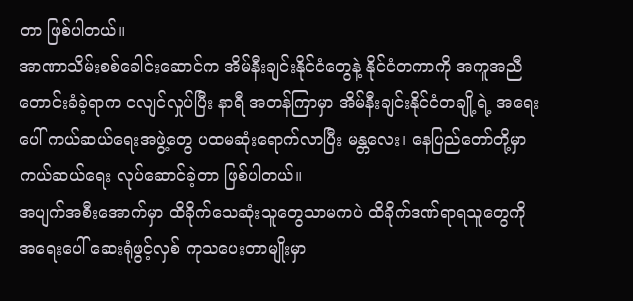တာ ဖြစ်ပါတယ်။
အာဏာသိမ်းစစ်ခေါင်းဆောင်က အိမ်နီးချင်းနိုင်ငံတွေနဲ့ နိုင်ငံတကာကို အကူအညီတောင်းခံခဲ့ရာက ငလျင်လှုပ်ပြီး နာရီ အတန်ကြာမှာ အိမ်နီးချင်းနိုင်ငံတချို့ရဲ့ အရေးပေါ် ကယ်ဆယ်ရေးအဖွဲ့တွေ ပထမဆုံးရောက်လာပြီး မန္တလေး၊ နေပြည်တော်တို့မှာ ကယ်ဆယ်ရေး လုပ်ဆောင်ခဲ့တာ ဖြစ်ပါတယ်။
အပျက်အစီးအောက်မှာ ထိခိုက်သေဆုံးသူတွေသာမကပဲ ထိခိုက်ဒဏ်ရာရသူတွေကို အရေးပေါ် ဆေးရုံဖွင့်လှစ် ကုသပေးတာမျိုးမှာ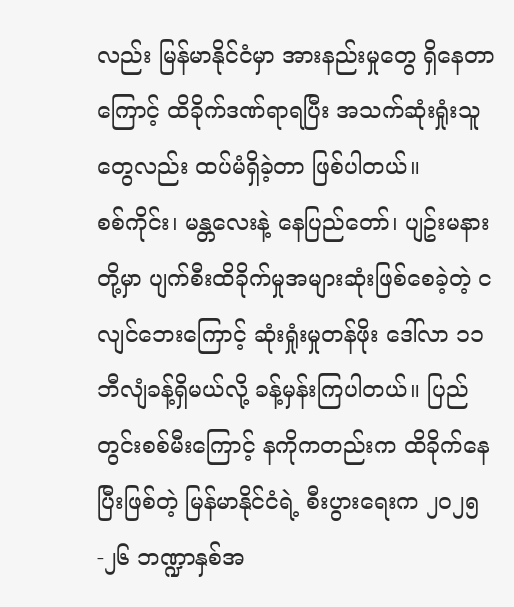လည်း မြန်မာနိုင်ငံမှာ အားနည်းမှုတွေ ရှိနေတာကြောင့် ထိခိုက်ဒဏ်ရာရပြီး အသက်ဆုံးရှုံးသူတွေလည်း ထပ်မံရှိခဲ့တာ ဖြစ်ပါတယ်။
စစ်ကိုင်း၊ မန္တလေးနဲ့ နေပြည်တော်၊ ပျဥ်းမနားတို့မှာ ပျက်စီးထိခိုက်မှုအများဆုံးဖြစ်စေခဲ့တဲ့ ငလျင်ဘေးကြောင့် ဆုံးရှုံးမှုတန်ဖိုး ဒေါ်လာ ၁၁ ဘီလျံခန့်ရှိမယ်လို့ ခန့်မှန်းကြပါတယ်။ ပြည်တွင်းစစ်မီးကြောင့် နကိုကတည်းက ထိခိုက်နေပြီးဖြစ်တဲ့ မြန်မာနိုင်ငံရဲ့ စီးပွားရေးက ၂၀၂၅-၂၆ ဘဏ္ဍာနှစ်အ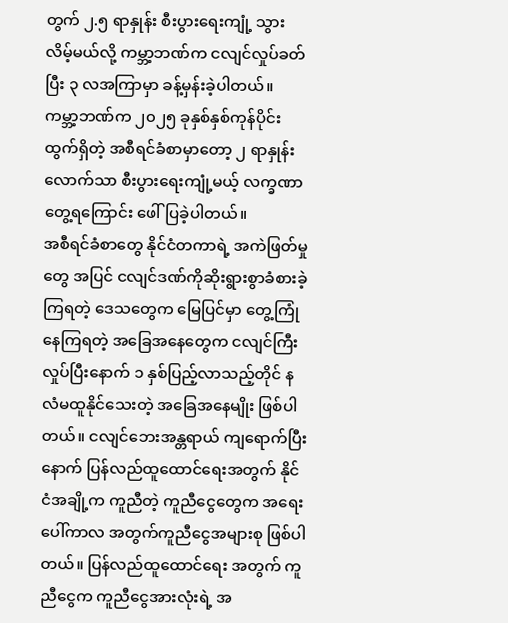တွက် ၂.၅ ရာနှုန်း စီးပွားရေးကျုံ့ သွားလိမ့်မယ်လို့ ကမ္ဘာ့ဘဏ်က ငလျင်လှုပ်ခတ်ပြီး ၃ လအကြာမှာ ခန့်မှန်းခဲ့ပါတယ်။
ကမ္ဘာ့ဘဏ်က ၂၀၂၅ ခုနှစ်နှစ်ကုန်ပိုင်း ထွက်ရှိတဲ့ အစီရင်ခံစာမှာတော့ ၂ ရာနှုန်းလောက်သာ စီးပွားရေးကျုံ့မယ့် လက္ခဏာတွေ့ရကြောင်း ဖေါ်ပြခဲ့ပါတယ်။
အစီရင်ခံစာတွေ နိုင်ငံတကာရဲ့ အကဲဖြတ်မှုတွေ အပြင် ငလျင်ဒဏ်ကိုဆိုးရွားစွာခံစားခဲ့ကြရတဲ့ ဒေသတွေက မြေပြင်မှာ တွေ့ကြုံနေကြရတဲ့ အခြေအနေတွေက ငလျင်ကြီးလှုပ်ပြီးနောက် ၁ နှစ်ပြည့်လာသည့်တိုင် နလံမထူနိုင်သေးတဲ့ အခြေအနေမျိုး ဖြစ်ပါတယ်။ ငလျင်ဘေးအန္တရာယ် ကျရောက်ပြီးနောက် ပြန်လည်ထူထောင်ရေးအတွက် နိုင်ငံအချို့က ကူညီတဲ့ ကူညီငွေတွေက အရေးပေါ်ကာလ အတွက်ကူညီငွေအများစု ဖြစ်ပါတယ်။ ပြန်လည်ထူထောင်ရေး အတွက် ကူညီငွေက ကူညီငွေအားလုံးရဲ့ အ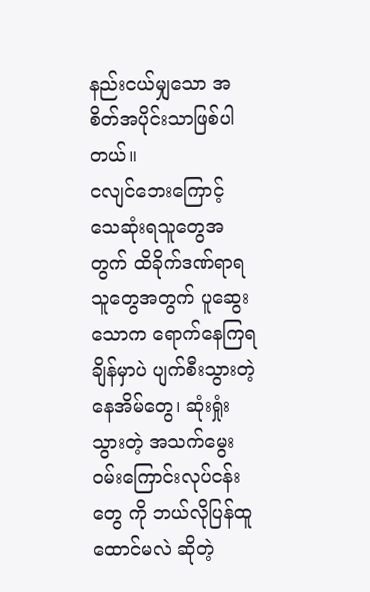နည်းငယ်မျှသော အစိတ်အပိုင်းသာဖြစ်ပါတယ်။
ငလျင်ဘေးကြောင့် သေဆုံးရသူတွေအတွက် ထိခိုက်ဒဏ်ရာရသူတွေအတွက် ပူဆွေးသောက ရောက်နေကြရချိန်မှာပဲ ပျက်စီးသွားတဲ့ နေအိမ်တွေ၊ ဆုံးရှုံးသွားတဲ့ အသက်မွေးဝမ်းကြောင်းလုပ်ငန်းတွေ ကို ဘယ်လိုပြန်ထူထောင်မလဲ ဆိုတဲ့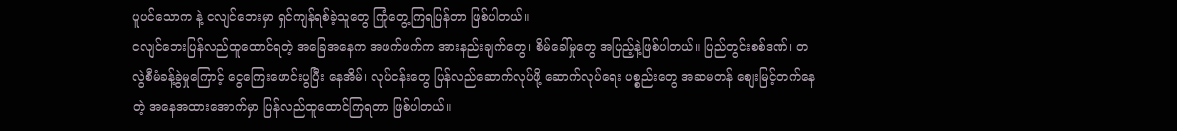ပူပင်သောက နဲ့ ငလျင်ဘေးမှာ ရှင်ကျန်ရစ်ခဲ့သူတွေ ကြုံတွေ့ကြရပြန်တာ ဖြစ်ပါတယ်။
ငလျင်ဘေးပြန်လည်ထူထောင်ရတဲ့ အခြေအနေက အဖက်ဖက်က အားနည်းချက်တွေ၊ စိမ်ခေါ်မှုတွေ အပြည့်နဲ့ဖြစ်ပါတယ်။ ပြည်တွင်းစစ်ဒဏ်၊ တလွဲစီမံခန့်ခွဲမှုကြောင့် ငွေကြေးဖောင်းပွပြီး နေအိမ်၊ လုပ်ငန်းတွေ ပြန်လည်ဆောက်လုပ်ဖို့ ဆောက်လုပ်ရေး ပစ္စည်းတွေ အဆမတန် စျေးမြင့်တက်နေတဲ့ အနေအထားအောက်မှာ ပြန်လည်ထူထောင်ကြရတာ ဖြစ်ပါတယ်။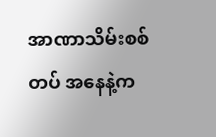အာဏာသိမ်းစစ်တပ် အနေနဲ့က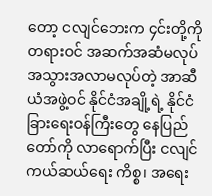တော့ ငလျင်ဘေးက ၄င်းတို့ကို တရားဝင် အဆက်အဆံမလုပ် အသွားအလာမလုပ်တဲ့ အာဆီယံအဖွဲ့ဝင် နိုင်ငံအချို့ရဲ့ နိုင်ငံခြားရေးဝန်ကြီးတွေ နေပြည်တော်ကို လာရောက်ပြီး ငလျင်ကယ်ဆယ်ရေး ကိစ္စ၊ အရေး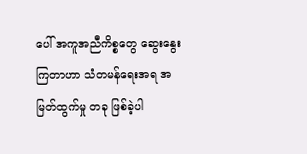ပေါ် အကူအညီကိစ္စတွေ ဆွေးနွေးကြတာဟာ သံတမန်ရေးအရ အမြတ်ထွက်မှု တခု ဖြစ်ခဲ့ပါ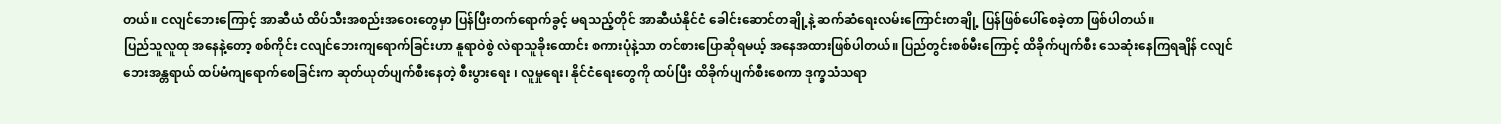တယ်။ ငလျင်ဘေးကြောင့် အာဆီယံ ထိပ်သီးအစည်းအဝေးတွေမှာ ပြန်ပြီးတက်ရောက်ခွင့် မရသည့်တိုင် အာဆီယံနိုင်ငံ ခေါင်းဆောင်တချို့နဲ့ ဆက်ဆံရေးလမ်းကြောင်းတချို့ ပြန်ဖြစ်ပေါ်စေခဲ့တာ ဖြစ်ပါတယ်။
ပြည်သူလူထု အနေနဲ့တော့ စစ်ကိုင်း ငလျင်ဘေးကျရောက်ခြင်းဟာ နူရာဝဲစွဲ လဲရာသူခိုးထောင်း စကားပုံနဲ့သာ တင်စားပြောဆိုရမယ့် အနေအထားဖြစ်ပါတယ်။ ပြည်တွင်းစစ်မီးကြောင့် ထိခိုက်ပျက်စီး သေဆုံးနေကြရချိန် ငလျင်ဘေးအန္တရာယ် ထပ်မံကျရောက်စေခြင်းက ဆုတ်ယုတ်ပျက်စီးနေတဲ့ စီးပွားရေး ၊ လူမှုရေး၊ နိုင်ငံရေးတွေကို ထပ်ပြီး ထိခိုက်ပျက်စီးစေကာ ဒုက္ခသံသရာ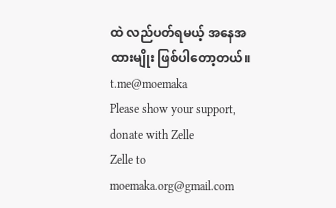ထဲ လည်ပတ်ရမယ့် အနေအထားမျိုး ဖြစ်ပါတော့တယ်။
t.me@moemaka
Please show your support, donate with Zelle
Zelle to moemaka.org@gmail.com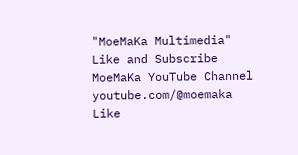"MoeMaKa Multimedia"
Like and Subscribe MoeMaKa YouTube Channel
youtube.com/@moemaka
Like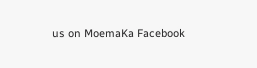us on MoemaKa Facebook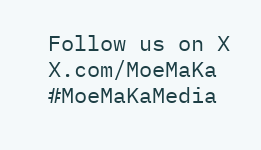Follow us on X
X.com/MoeMaKa
#MoeMaKaMedia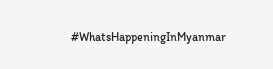#WhatsHappeningInMyanmar